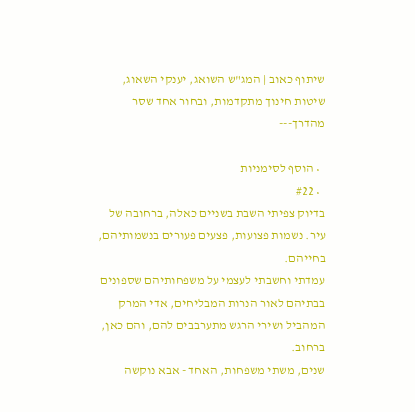שיתוף כאוב | המג"ש השואג, יענקי השאוג, שיטות חינוך מתקדמות, ובחור אחד שסר מהדרך---

  • הוסף לסימניות
  • #22
בדיוק צפיתי השבת בשניים כאלה, ברחובה של עיר. נשמות פצועות, פצעים פעורים בנשמותיהם, בחייהם.
עמדתי וחשבתי לעצמי על משפחותיהם שספונים בבתיהם לאור הנרות המבליחים, אדי המרק המהביל ושירי הרגש מתערבבים להם, והם כאן, ברחוב.
שנים, משתי משפחות, האחד - אבא נוקשה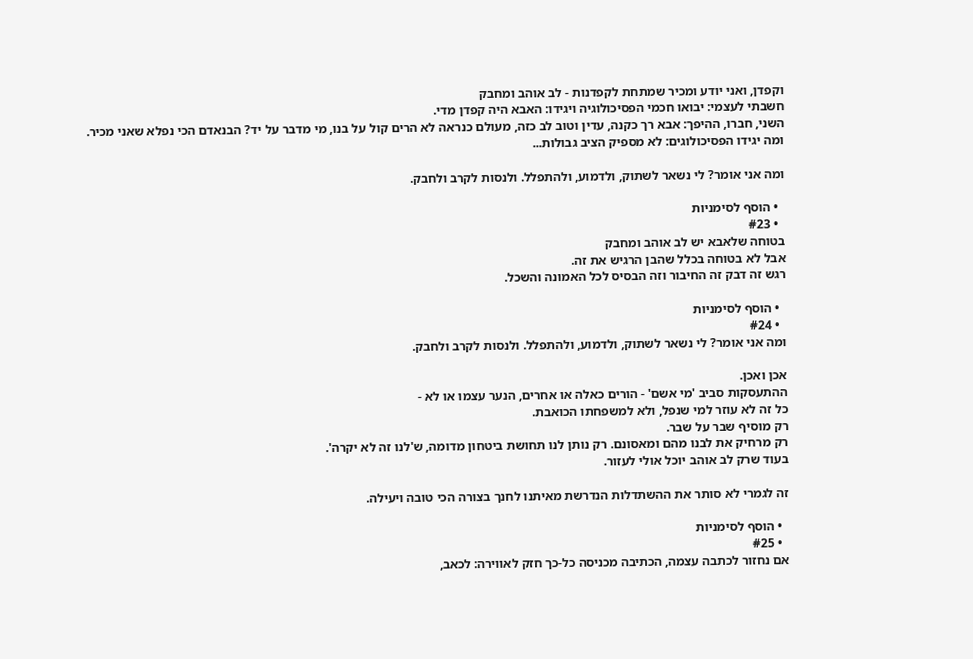וקפדן, ואני יודע ומכיר שמתחת לקפדנות - לב אוהב ומחבק
חשבתי לעצמי: יבואו חכמי הפסיכולוגיה ויגידו: האבא היה קפדן מדי.
השני, חברו, ההיפך: אבא רך כקנה, עדין וטוב לב כזה, מעולם כנראה לא הרים קול על בנו, מי מדבר על יד? הבנאדם הכי נפלא שאני מכיר.
ומה יגידו הפסיכולוגים: לא מספיק הציב גבולות...

ומה אני אומר? לי נשאר לשתוק, ולדמוע, ולהתפלל. ולנסות לקרב ולחבק.

  • הוסף לסימניות
  • #23
בטוחה שלאבא יש לב אוהב ומחבק
אבל לא בטוחה בכלל שהבן הרגיש את זה.
רגש זה דבק זה החיבור וזה הבסיס לכל האמונה והשכל.

  • הוסף לסימניות
  • #24
ומה אני אומר? לי נשאר לשתוק, ולדמוע, ולהתפלל. ולנסות לקרב ולחבק.

אכן ואכן.
ההתעסקות סביב 'מי אשם' - הורים כאלה או אחרים, הנער עצמו או לא -
כל זה לא עוזר למי שנפל, ולא למשפחתו הכואבת.
רק מוסיף שבר על שבר.
רק מרחיק את לבנו מהם ומאסונם. רק נותן לנו תחושת ביטחון מדומה, ש'לנו זה לא יקרה'.
בעוד שרק לב אוהב יוכל אולי לעזור.

זה לגמרי לא סותר את ההשתדלות הנדרשת מאיתנו לחנך בצורה הכי טובה ויעילה.

  • הוסף לסימניות
  • #25
אם נחזור לכתבה עצמה, הכתיבה מכניסה כל-כך חזק לאווירה: לכאב,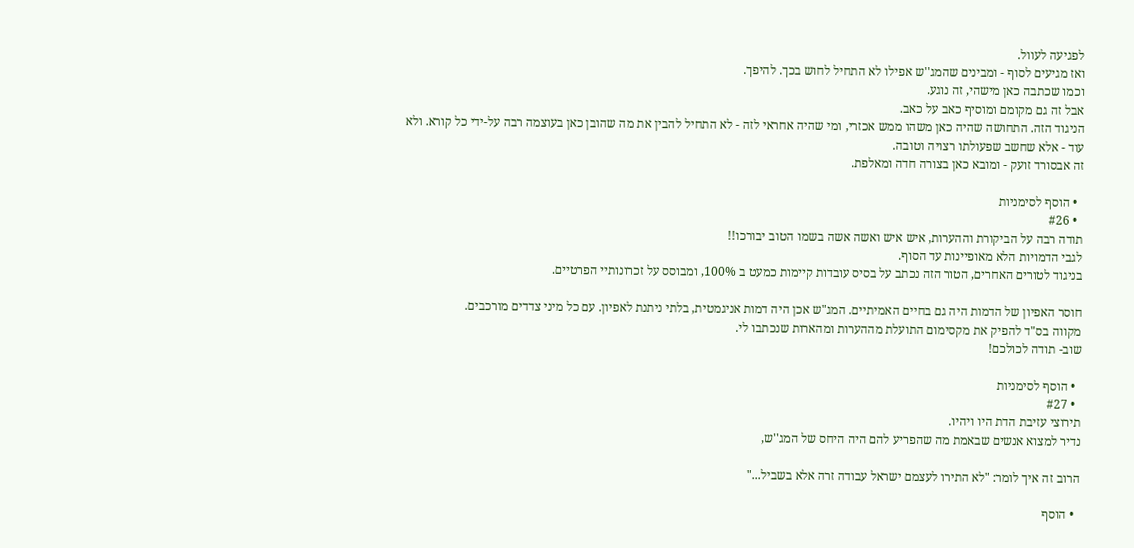לפגיעה לעוול.
ואז מגיעים לסוף - ומבינים שהמג''ש אפילו לא התחיל לחוש בכך. להיפך.
וכמו שכתבה כאן מישהי, זה נוגע.
אבל זה גם מקומם ומוסיף כאב על כאב.
הניגוד הזה. התחושה שהיה כאן משהו ממש אכזרי, ומי שהיה אחראי לזה - לא התחיל להבין את מה שהובן כאן בעוצמה רבה על-ידי כל קורא. ולא עוד - אלא שחשב שפעולתו רצויה וטובה.
זה אבסורד זועק - ומובא כאן בצורה חדה ומאלפת.

  • הוסף לסימניות
  • #26
תודה רבה על הביקורת וההערות, איש איש ואשה אשה בשמו הטוב יבורכו!!
לגבי הדמויות הלא מאופיינות עד הסוף.
בניגוד לטורים האחרים, הטור הזה נכתב על בסיס עובדות קיימות כמעט ב 100%, ומבוסס על זכרונותיי הפרטיים.

חוסר האפיון של הדמות היה גם בחיים האמיתיים. המג"ש אכן היה דמות אניגמטית, בלתי ניתנת לאפיון. עם כל מיני צדדים מורכבים.
מקווה בס"ד להפיק את מקסימום התועלת מההערות ומהארות שנכתבו לי.
שוב- תודה לכולכם!

  • הוסף לסימניות
  • #27
תירוצי עזיבת הדת היו ויהיו.
נדיר למצוא אנשים שבאמת מה שהפריע להם היה היחס של המג''ש,

הרוב זה איך לומר: "לא התירו לעצמם ישראל עבודה זרה אלא בשביל..."

  • הוסף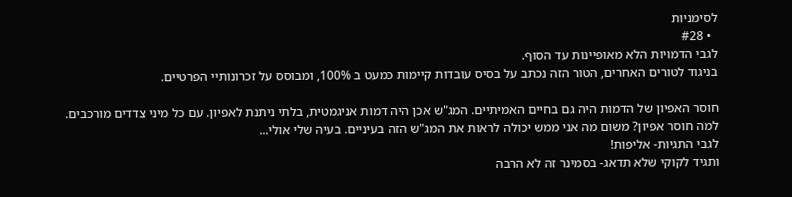לסימניות
  • #28
לגבי הדמויות הלא מאופיינות עד הסוף.
בניגוד לטורים האחרים, הטור הזה נכתב על בסיס עובדות קיימות כמעט ב 100%, ומבוסס על זכרונותיי הפרטיים.

חוסר האפיון של הדמות היה גם בחיים האמיתיים. המג"ש אכן היה דמות אניגמטית, בלתי ניתנת לאפיון. עם כל מיני צדדים מורכבים.
למה חוסר אפיון? משום מה אני ממש יכולה לראות את המג"ש הזה בעיניים. בעיה שלי אולי...
לגבי התגיות- אליפות!
ותגיד לקוקי שלא תדאג- בסמינר זה לא הרבה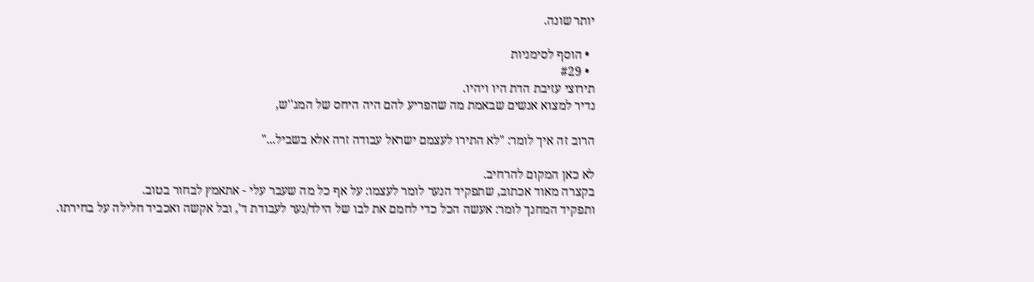יותר שונה.

  • הוסף לסימניות
  • #29
תירוצי עזיבת הדת היו ויהיו.
נדיר למצוא אנשים שבאמת מה שהפריע להם היה היחס של המג''ש,

הרוב זה איך לומר: "לא התירו לעצמם ישראל עבודה זרה אלא בשביל..."

לא כאן המקום להרחיב.
בקצרה מאוד אכתוב, שתפקיד הנער לומר לעצמו: על אף כל מה שעבר עלי - אתאמץ לבחור בטוב.
ותפקיד המחנך לומר: אעשה הכל כדי לחמם את לבו של הילד/נער לעבודת ד', ובל אקשה ואכביד חלילה על בחירתו.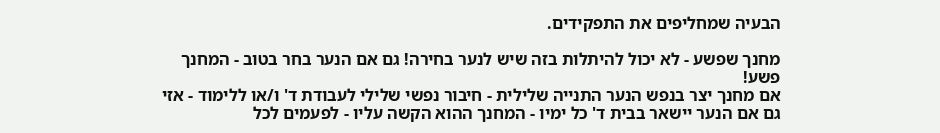הבעיה שמחליפים את התפקידים.

מחנך שפשע - לא יכול להיתלות בזה שיש לנער בחירה! גם אם הנער בחר בטוב - המחנך פשע!
אם מחנך יצר בנפש הנער התנייה שלילית - חיבור נפשי שלילי לעבודת ד' ו/או ללימוד - אזי גם אם הנער יישאר בבית ד' כל ימיו - המחנך ההוא הקשה עליו - לפעמים לכל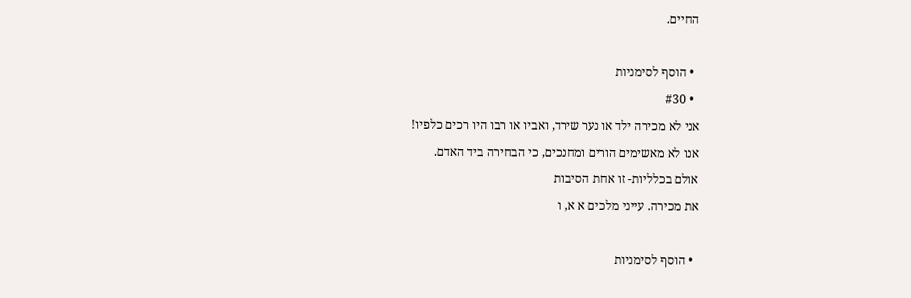החיים.

  • הוסף לסימניות
  • #30
אני לא מכירה ילד או נער שירד, ואביו או רבו היו רכים כלפיו!
אנו לא מאשימים הורים ומחנכים, כי הבחירה ביד האדם.
אולם בכלליות- זו אחת הסיבות
את מכירה. עייני מלכים א א, ו

  • הוסף לסימניות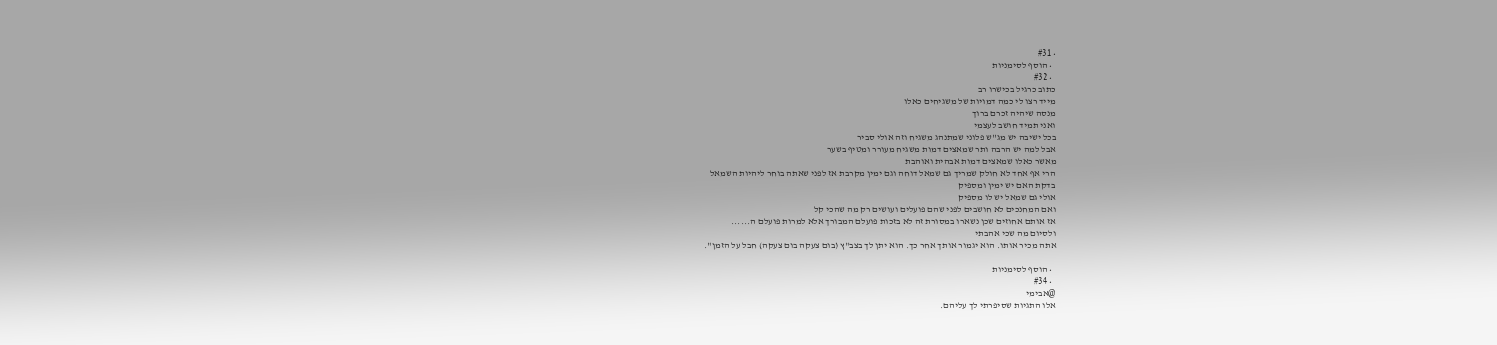• #31
  • הוסף לסימניות
  • #32
כתוב כרגיל בכישרו רב
מייד רצו לי כמה דמויות של משגיחים כאלו
מנסה שיהיה זכרם ברוך
ואני תמיד חושב לעצמי
בכל ישיבה יש מג''ש פלוני שמתנהג משגיח וזה אולי סביר
אבל למה יש הרבה ותר שמאצים דמות משגיח מעורר ומטיף בשער
מאשר כאלו שמאצים דמות אבהית ואוהבת
הרי אף אחד לא חולק שמריך גם שמאל דוחה וגם ימין מקרבת אז לפני שאתה בוחר ליהיות השמאל
בדקת האם יש ימין ומספיק
אולי גם שמאל יש לו מספיק
ואם המחנכים לא חושבים לפני שהם פועלים ועושים רק מה שהכי קל
אז אותם אחוזים שכן נשארו במסורת זה לא בזכות פועלם המבורך אלא למרות פועלם ה......
ולסיום מה שכי אהבתי
אתה מכיר אותו. הוא יגמור אותך אחר כך. הוא יתן לך בצב"ץ (בום צעקה בום צעקה) חבל על הזמן".

  • הוסף לסימניות
  • #34
@אבימי
אלו התגיות שסיפרתי לך עליהם.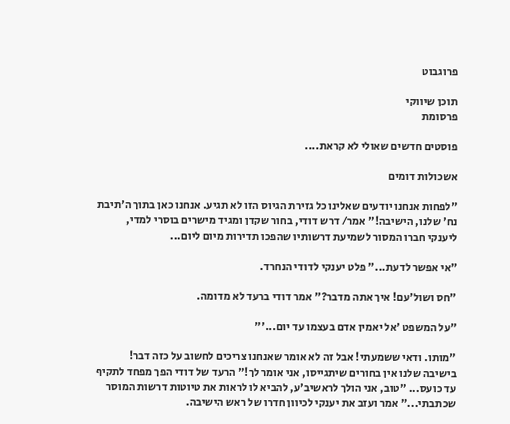פרוגבוט

תוכן שיווקי
פרסומת

פוסטים חדשים שאולי לא קראת....

אשכולות דומים

"לפחות אנחנו יודעים שאלינו כל גזירת הגיוס הזו לא תגיע. אנחנו כאן בתוך ה'תיבת נח' שלנו, הישיבה!" אמר/ דרש דודי, בחור שקדן ומגיד מישרים בוסרי למדי, ליענקי חברו המסור לשמיעת דרשותיו שהפכו תדירות מיום ליום...

"אי אפשר לדעת..." פלט יענקי לדודי הנחרד.

"חס ושול'עם! איך אתה מדבר?" אמר דודי ברעד לא מדומה.

"על המשפט 'אל יאמין אדם בעצמו עד יום...'"

"מותו. ודאי ששמעתי! אבל זה לא אומר שאנחנו צריכים לחשוב על כזה דבר! בישיבה שלנו אין בחורים שיתגייסו, אני אומר לך!" הרעד של דודי הפך מפחד לתקיף עד כועס... "טוב, אני הולך לראשיב'ע, להביא לו לראות את טיוטות דרשות המוסר שכתבתי..." אמר ועזב את יענקי לכיוון חדרו של ראש הישיבה.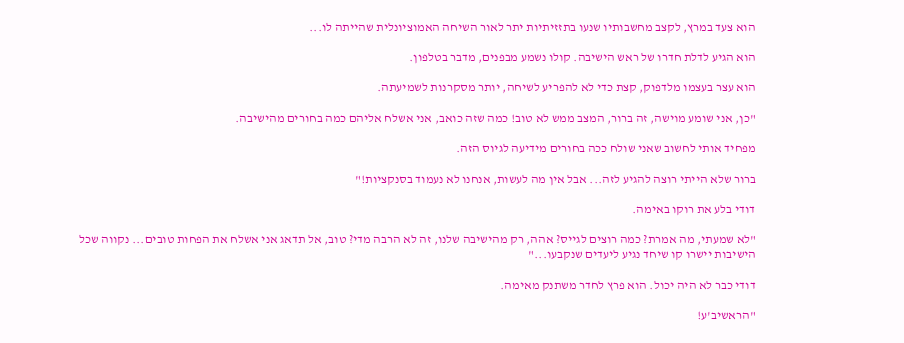הוא צעד במרץ, לקצב מחשבותיו שנעו בתזזיתיות יתר לאור השיחה האמוציונלית שהייתה לו...

הוא הגיע לדלת חדרו של ראש הישיבה. קולו נשמע מבפנים, מדבר בטלפון.

הוא עצר בעצמו מלדפוק, קצת כדי לא להפריע לשיחה, יותר מסקרנות לשמיעתה.

"כן, אני שומע מוישה, זה ברור, המצב ממש לא טוב! כמה שזה כואב, אני אשלח אליהם כמה בחורים מהישיבה.

מפחיד אותי לחשוב שאני שולח ככה בחורים מידיעה לגיוס הזה.

ברור שלא הייתי רוצה להגיע לזה... אבל אין מה לעשות, אנחנו לא נעמוד בסנקציות!"

דודי בלע את רוקו באימה.

"לא שמעתי, מה אמרת? כמה רוצים לגייס? אהה, רק מהישיבה שלנו, זה לא הרבה מדי? טוב, אל תדאג אני אשלח את הפחות טובים... נקווה שכל הישיבות יישרו קו שיחד נגיע ליעדים שנקבעו..."

דודי כבר לא היה יכול. הוא פרץ לחדר משתנק מאימה.

"הראשיב'ע!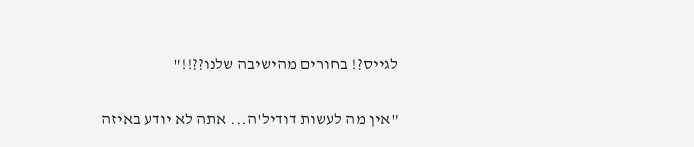לגייס?! בחורים מהישיבה שלנו??!!"

"אין מה לעשות דודיל'ה... אתה לא יודע באיזה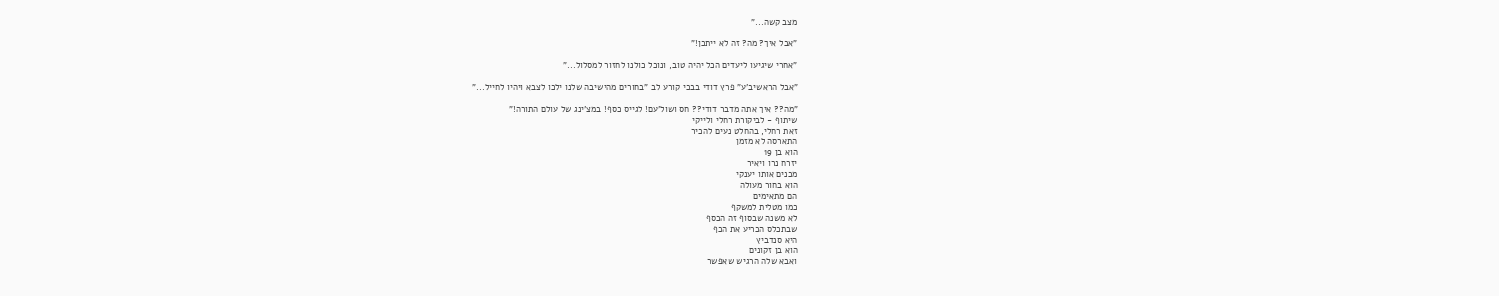מצב קשה..."

"אבל איך? מה? זה לא ייתכן!"

"אחרי שיגיעו ליעדים הכל יהיה טוב, ונוכל כולנו לחזור למסלול..."

"אבל הראשיב'ע" פרץ דודי בבכי קורע לב "בחורים מהישיבה שלנו ילכו לצבא ויהיו לחייל..."

"מה?? איך אתה מדבר דודי?? חס ושול'עם! לגייס כסף! במצ'ינג של עולם התורה!"
שיתוף - לביקורת רחלי ולייקי
זאת רחלי, בהחלט נעים להכיר
התארסה לא מזמן
הוא בן 19
יזרח נרו ויאיר
מכנים אותו יענקי
הוא בחור מעולה
הם מתאימים
כמו מטלית למשקף
לא משנה שבסוף זה הכסף
שבתכלס הכריע את הכף
היא סנדביץ
הוא בן זקונים
ואבא שלה הרגיש שאפשר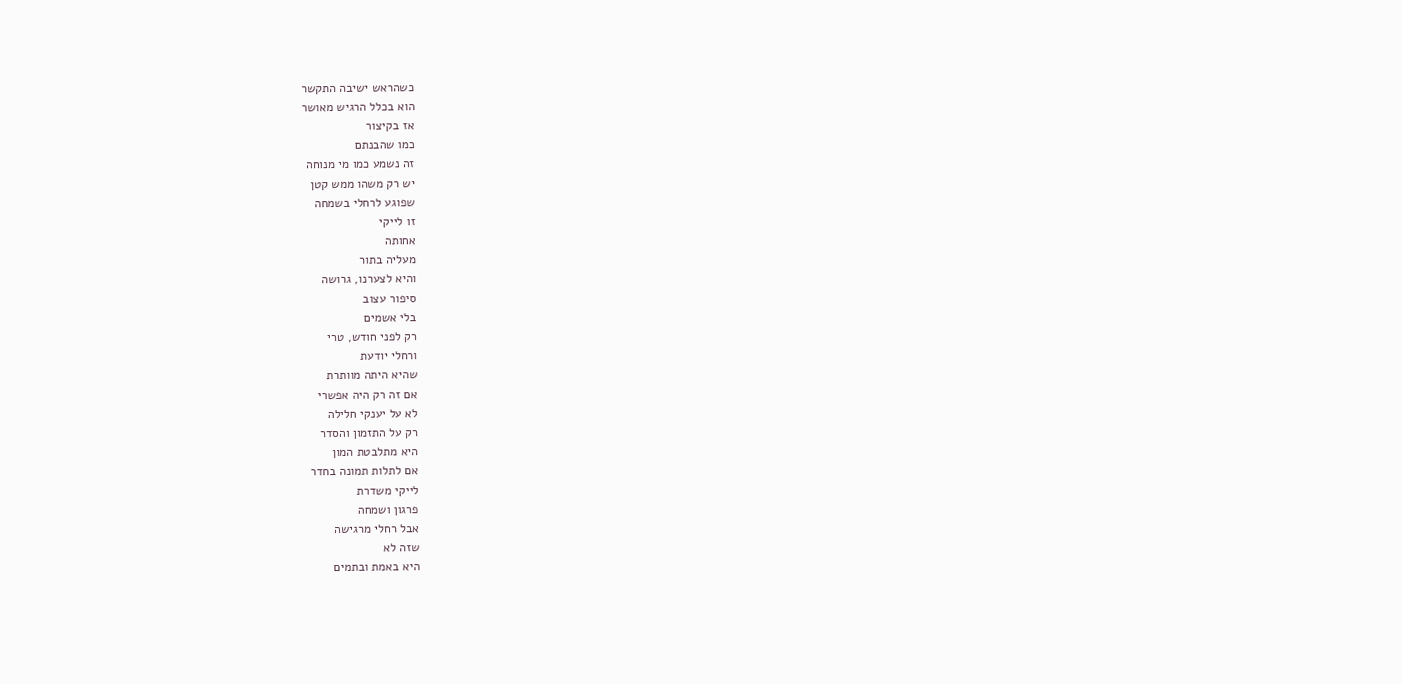כשהראש ישיבה התקשר
הוא בכלל הרגיש מאושר
אז בקיצור
כמו שהבנתם
זה נשמע כמו מי מנוחה
יש רק משהו ממש קטן
שפוגע לרחלי בשמחה
זו לייקי
אחותה
מעליה בתור
והיא לצערנו, גרושה
סיפור עצוב
בלי אשמים
רק לפני חודש, טרי
ורחלי יודעת
שהיא היתה מוותרת
אם זה רק היה אפשרי
לא על יענקי חלילה
רק על התזמון והסדר
היא מתלבטת המון
אם לתלות תמונה בחדר
לייקי משדרת
פרגון ושמחה
אבל רחלי מרגישה
שזה לא
היא באמת ובתמים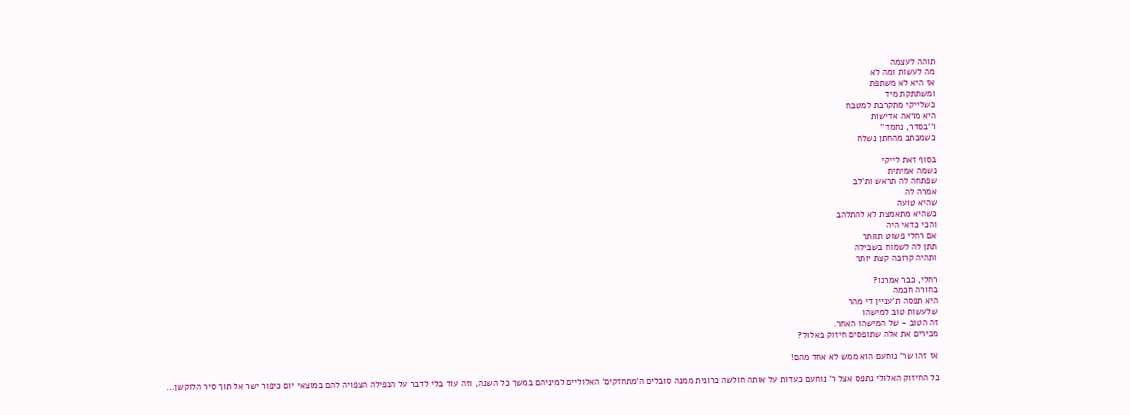תוהה לעצמה
מה לעשות ומה לא
אז היא לא משתפת
ומשתתקת מיד
כשלייקי מתקרבת למטבח
היא מראה אדישות
ו''בסדר, נחמד''
כשמכתב מהחתן נשלח

בסוף זאת לייקי
נשמה אמיתית
שפתחה לה תראש ות'לב
אמרה לה
שהיא טועה
כשהיא מתאמצת לא להתלהב
והכי כדאי היה
אם רחלי פשוט תוותר
תתן לה לשמוח בשבילה
ותהיה קרובה קצת יותר

רחלי, כבר אמרנו?
בחורה חכמה
היא תפסה ת'עניין די מהר
שלעשות טוב למישהו
זה הטוב - של המישהו האחר.
מכירים את אלה שתופסים חיזוק באלול?

אז זהו שר' נוחעם הוא ממש לא אחד מהם!

כל החיזוק האלולי נתפס אצל ר' נוחעם כעדות על אותה חולשה כרונית ממנה סובלים ה'מתחזקים' האלוליים למיניהם במשך כל השנה, וזה עוד בלי לדבר על הנפילה הצפויה להם במוצאי יום כיפור ישר אל תוך סיר הלוקשן...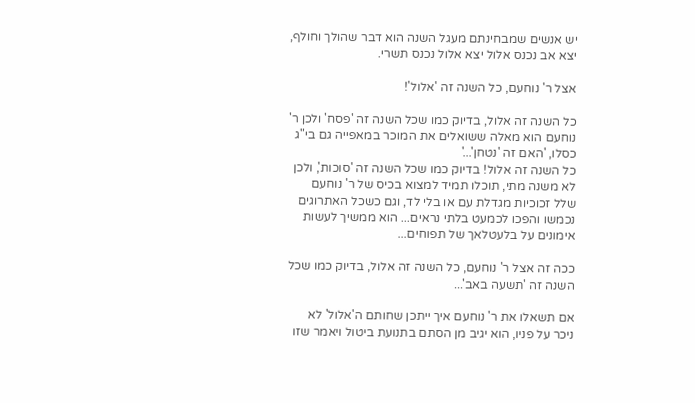יש אנשים שמבחינתם מעגל השנה הוא דבר שהולך וחולף, יצא אב נכנס אלול יצא אלול נכנס תשרי.

אצל ר' נוחעם, כל השנה זה 'אלול'!

כל השנה זה אלול, בדיוק כמו שכל השנה זה 'פסח' ולכן ר' נוחעם הוא מאלה ששואלים את המוכר במאפייה גם בי"ג כסלו, 'האם זה 'נטחן'...'
כל השנה זה אלול! בדיוק כמו שכל השנה זה 'סוכות', ולכן לא משנה מתי, תוכלו תמיד למצוא בכיס של ר' נוחעם שלל זכוכיות מגדלת עם או בלי לד, וגם כשכל האתרוגים נכמשו והפכו לכמעט בלתי נראים... הוא ממשיך לעשות אימונים על בלעטלאך של תפוחים...

ככה זה אצל ר' נוחעם, כל השנה זה אלול, בדיוק כמו שכל השנה זה 'תשעה באב'...

אם תשאלו את ר' נוחעם איך ייתכן שחותם ה'אלול' לא ניכר על פניו, הוא יגיב מן הסתם בתנועת ביטול ויאמר שזו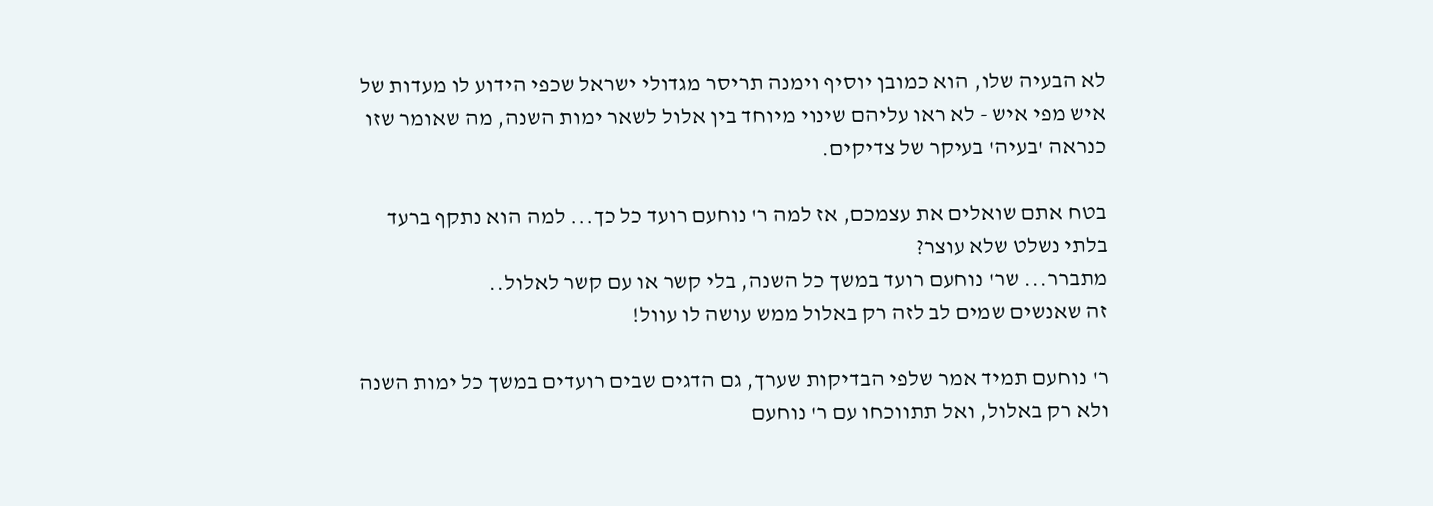לא הבעיה שלו, הוא כמובן יוסיף וימנה תריסר מגדולי ישראל שכפי הידוע לו מעדות של איש מפי איש - לא ראו עליהם שינוי מיוחד בין אלול לשאר ימות השנה, מה שאומר שזו כנראה 'בעיה' בעיקר של צדיקים.

בטח אתם שואלים את עצמכם, אז למה ר' נוחעם רועד כל כך... למה הוא נתקף ברעד בלתי נשלט שלא עוצר?
מתברר... שר' נוחעם רועד במשך כל השנה, בלי קשר או עם קשר לאלול..
זה שאנשים שמים לב לזה רק באלול ממש עושה לו עוול!

ר' נוחעם תמיד אמר שלפי הבדיקות שערך, גם הדגים שבים רועדים במשך כל ימות השנה ולא רק באלול, ואל תתווכחו עם ר' נוחעם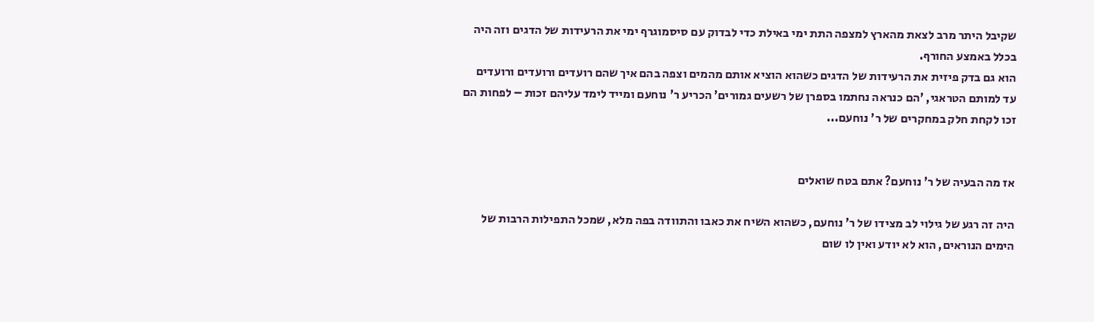שקיבל היתר מרב לצאת מהארץ למצפה התת ימי באילת כדי לבדוק עם סיסמוגרף ימי את הרעידות של הדגים וזה היה בכלל באמצע החורף.
הוא גם בדק פיזית את הרעידות של הדגים כשהוא הוציא אותם מהמים וצפה בהם איך שהם רועדים ורועדים ורועדים עד למותם הטראגי, 'הם כנראה נחתמו בספרן של רשעים גמורים' הכריע ר' נוחעם ומייד לימד עליהם זכות – לפחות הם זכו לקחת חלק במחקרים של ר' נוחעם...


אז מה הבעיה של ר' נוחעם? אתם בטח שואלים

היה זה רגע של גילוי לב מצידו של ר' נוחעם, כשהוא השיח את כאבו והתוודה בפה מלא, שמכל התפילות הרבות של הימים הנוראים, הוא לא יודע ואין לו שום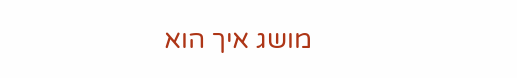מושג איך הוא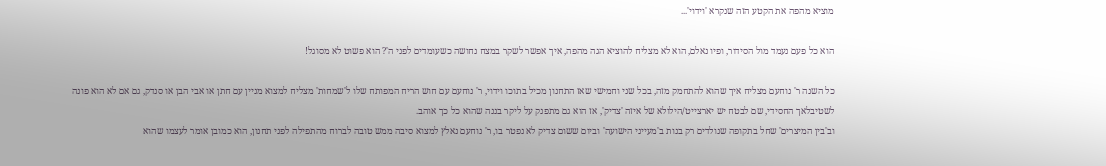מוציא מהפה את הקטע הזה שנקרא 'וידוי'...

הוא כל פעם נעמד מול הסידור, ופיו נאלם, הוא לא מצליח להוציא הגה מהפה, איך אפשר לשקר במצח נחושה כשעומדים לפני ה'? הוא פשוט לא מסוגל!

כל השנה ר' נוחעם מצליח איך שהוא להתחמק מזה, בכל שני וחמישי שאז התחנון מכיל בתוכו וידוי, ר' נוחעם עם חוש הריח המפותח שלו ל'שמחות' מצליח למצוא מניין עם חתן או אבי הבן או סנדק, גם אם לא הוא פונה לשטיבלאך החסידי, שם לבטח יש יארצייט/הילולא של איזה 'צדיק', אז הוא גם מתפנק על ליקר בננה שהוא כל כך אוהב.
וב'בין המיצרים' שחל בתקופה שנולדים רק בנות ב'מעייני הישועה' וביום ששום צדיק לא נפטר בו, ר' נוחעם נאלץ למצוא סיבה ממש טובה לברוח מהתפילה לפני תחנון, הוא כמובן אומר לעצמו שהוא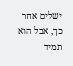ישלים אחר כך, אבל הוא תמיד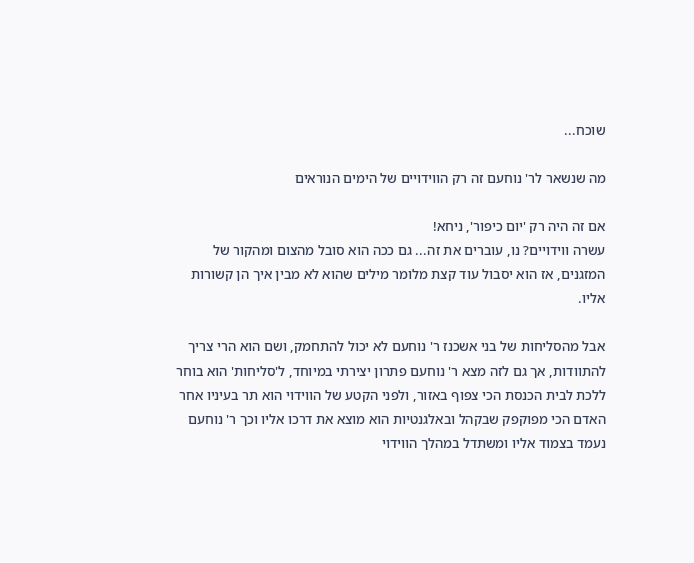שוכח...

מה שנשאר לר' נוחעם זה רק הווידויים של הימים הנוראים

אם זה היה רק 'יום כיפור', ניחא!
עשרה ווידויים? נו, עוברים את זה... גם ככה הוא סובל מהצום ומהקור של המזגנים, אז הוא יסבול עוד קצת מלומר מילים שהוא לא מבין איך הן קשורות אליו.

אבל מהסליחות של בני אשכנז ר' נוחעם לא יכול להתחמק, ושם הוא הרי צריך להתוודות, אך גם לזה מצא ר' נוחעם פתרון יצירתי במיוחד, ל'סליחות' הוא בוחר ללכת לבית הכנסת הכי צפוף באזור, ולפני הקטע של הווידוי הוא תר בעיניו אחר האדם הכי מפוקפק שבקהל ובאלגנטיות הוא מוצא את דרכו אליו וכך ר' נוחעם נעמד בצמוד אליו ומשתדל במהלך הווידוי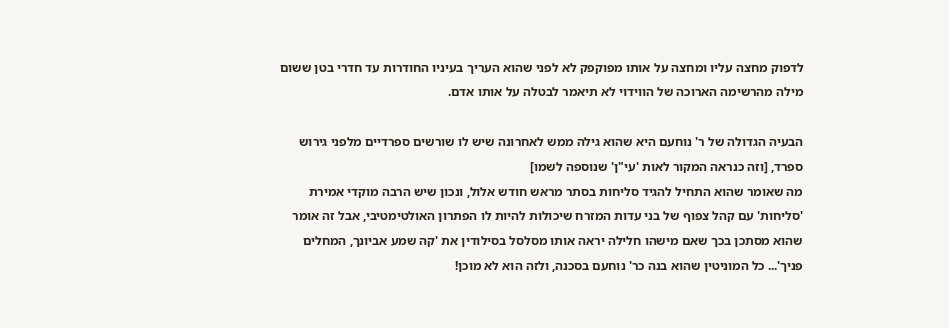לדפוק מחצה עליו ומחצה על אותו מפוקפק לא לפני שהוא העריך בעיניו החודרות עד חדרי בטן ששום מילה מהרשימה הארוכה של הווידוי לא תיאמר לבטלה על אותו אדם.

הבעיה הגדולה של ר' נוחעם היא שהוא גילה ממש לאחרונה שיש לו שורשים ספרדיים מלפני גירוש ספרד, [וזה כנראה המקור לאות 'עי"ן' שנוספה לשמו]
מה שאומר שהוא התחיל להגיד סליחות בסתר מראש חודש אלול, ונכון שיש הרבה מוקדי אמירת 'סליחות' עם קהל צפוף של בני עדות המזרח שיכולות להיות לו הפתרון האולטימטיבי, אבל זה אומר שהוא מסתכן בכך שאם מישהו חלילה יראה אותו מסלסל בסילודין את 'קה שמע אביונך, המחלים פניך'... כל המוניטין שהוא בנה כר' נוחעם בסכנה, ולזה הוא לא מוכן!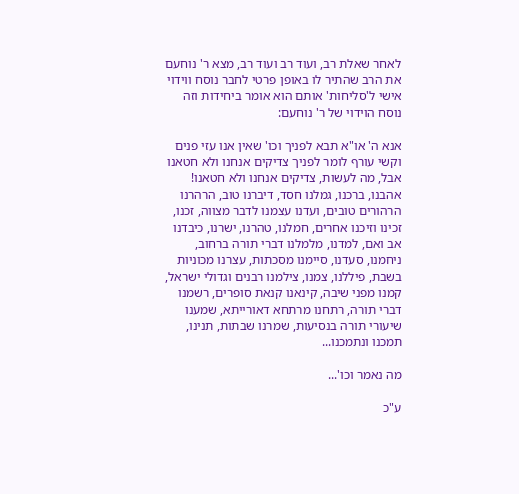לאחר שאלת רב, ועוד רב ועוד רב, מצא ר' נוחעם את הרב שהתיר לו באופן פרטי לחבר נוסח ווידוי אישי ל'סליחות' אותם הוא אומר ביחידות וזה נוסח הוידוי של ר' נוחעם:

אנא ה' או"א תבא לפניך וכו' שאין אנו עזי פנים וקשי עורף לומר לפניך צדיקים אנחנו ולא חטאנו אבל, מה לעשות, צדיקים אנחנו ולא חטאנו!
אהבנו, ברכנו, גמלנו חסד, דיברנו טוב, הרהרנו הרהורים טובים, ועדנו עצמנו לדבר מצווה, זכנו, זכינו וזיכנו אחרים, חמלנו, טהרנו, ישרנו, כיבדנו אב ואם, למדנו, מלמלנו דברי תורה ברחוב, ניחמנו, סעדנו, סיימנו מסכתות, עצרנו מכוניות בשבת, פיללנו, צמנו, צילמנו רבנים וגדולי ישראל, קמנו מפני שיבה, קינאנו קנאת סופרים, רשמנו דברי תורה, רתחנו מרתחא דאורייתא, שמענו שיעורי תורה בנסיעות, שמרנו שבתות, תנינו, תמכנו ונתמכנו...

מה נאמר וכו'...

ע"כ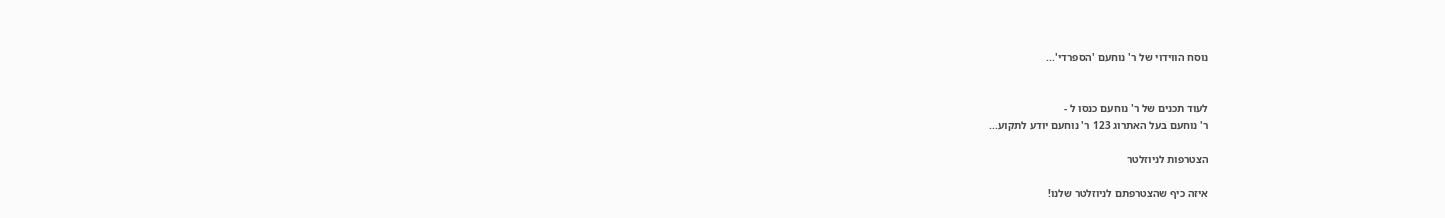נוסח הווידוי של ר' נוחעם 'הספרדי'...


לעוד תכנים של ר' נוחעם כנסו ל -
ר' נוחעם בעל האתרוג 123 ר' נוחעם יודע לתקוע...

הצטרפות לניוזלטר

איזה כיף שהצטרפתם לניוזלטר שלנו!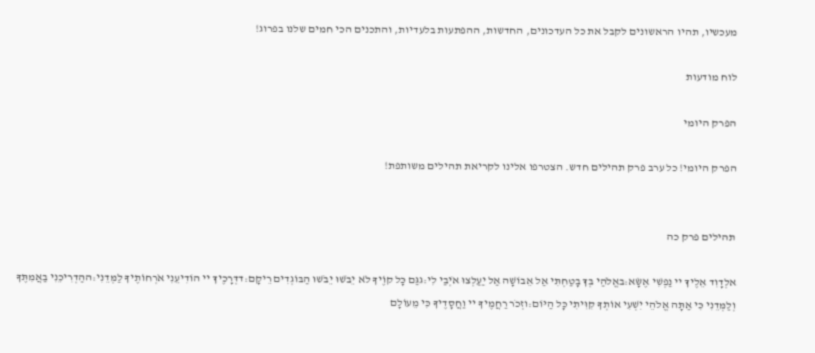מעכשיו, תהיו הראשונים לקבל את כל העדכונים, החדשות, ההפתעות בלעדיות, והתכנים הכי חמים שלנו בפרוג!

לוח מודעות

הפרק היומי

הפרק היומי! כל ערב פרק תהילים חדש. הצטרפו אלינו לקריאת תהילים משותפת!


תהילים פרק כה

אלְדָוִד אֵלֶיךָ יי נַפְשִׁי אֶשָּׂא:באֱלֹהַי בְּךָ בָטַחְתִּי אַל אֵבוֹשָׁה אַל יַעַלְצוּ אֹיְבַי לִי:גגַּם כָּל קוֶֹיךָ לֹא יֵבֹשׁוּ יֵבֹשׁוּ הַבּוֹגְדִים רֵיקָם:דדְּרָכֶיךָ יי הוֹדִיעֵנִי אֹרְחוֹתֶיךָ לַמְּדֵנִי:ההַדְרִיכֵנִי בַאֲמִתֶּךָ וְלַמְּדֵנִי כִּי אַתָּה אֱלֹהֵי יִשְׁעִי אוֹתְךָ קִוִּיתִי כָּל הַיּוֹם:וזְכֹר רַחֲמֶיךָ יי וַחֲסָדֶיךָ כִּי מֵעוֹלָם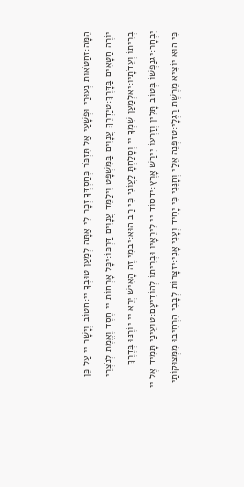הֵמָּה:זחַטֹּאות נְעוּרַי וּפְשָׁעַי אַל תִּזְכֹּר כְּחַסְדְּךָ זְכָר לִי אַתָּה לְמַעַן טוּבְךָ יי:חטוֹב וְיָשָׁר יי עַל כֵּן יוֹרֶה חַטָּאִים בַּדָּרֶךְ:טיַדְרֵךְ עֲנָוִים בַּמִּשְׁפָּט וִילַמֵּד עֲנָוִים דַּרְכּוֹ:יכָּל אָרְחוֹת יי חֶסֶד וֶאֱמֶת לְנֹצְרֵי בְרִיתוֹ וְעֵדֹתָיו:יאלְמַעַן שִׁמְךָ יי וְסָלַחְתָּ לַעֲוֹנִי כִּי רַב הוּא:יבמִי זֶה הָאִישׁ יְרֵא יי יוֹרֶנּוּ בְּדֶרֶךְ יִבְחָר:יגנַפְשׁוֹ בְּטוֹב תָּלִין וְזַרְעוֹ יִירַשׁ אָרֶץ:ידסוֹד יי לִירֵאָיו וּבְרִיתוֹ לְהוֹדִיעָם:טועֵינַי תָּמִיד אֶל יי כִּי הוּא יוֹצִיא מֵרֶשֶׁת רַגְלָי:טזפְּנֵה אֵלַי וְחָנֵּנִי כִּי יָחִיד וְעָנִי אָנִי:יזצָרוֹת לְבָבִי הִרְחִיבוּ מִמְּצוּקוֹתַי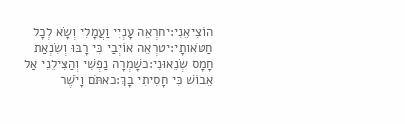הוֹצִיאֵנִי:יחרְאֵה עָנְיִי וַעֲמָלִי וְשָׂא לְכָל חַטֹּאותָי:יטרְאֵה אוֹיְבַי כִּי רָבּוּ וְשִׂנְאַת חָמָס שְׂנֵאוּנִי:כשָׁמְרָה נַפְשִׁי וְהַצִּילֵנִי אַל אֵבוֹשׁ כִּי חָסִיתִי בָךְ:כאתֹּם וָיֹשֶׁר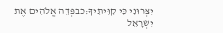יִצְּרוּנִי כִּי קִוִּיתִיךָ:כבפְּדֵה אֱלֹהִים אֶת יִשְׂרָאֵל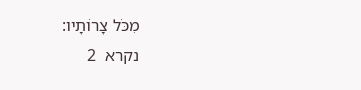מִכֹּל צָרוֹתָיו:
נקרא  2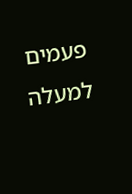פעמים
למעלה